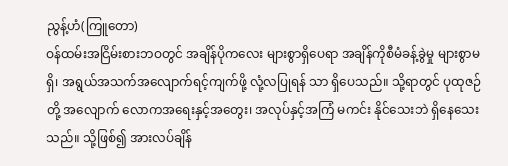ညွန့်ဟံ(ကြူတော)
ဝန်ထမ်းအငြိမ်းစားဘဝတွင် အချိန်ပိုကလေး များစွာရှိပေရာ အချိန်ကိုစီမံခန့်ခွဲမှု များစွာမရှိ၊ အရွယ်အသက်အလျောက်ရင့်ကျက်ဖို့ လုံ့လပြုရန် သာ ရှိပေသည်။ သို့ရာတွင် ပုထုဇဉ်တို့ အလျောက် လောကအရေးနှင့်အတွေး၊ အလုပ်နှင့်အကြံ မကင်း နိုင်သေးဘဲ ရှိနေသေးသည်။ သို့ဖြစ်၍ အားလပ်ချိန်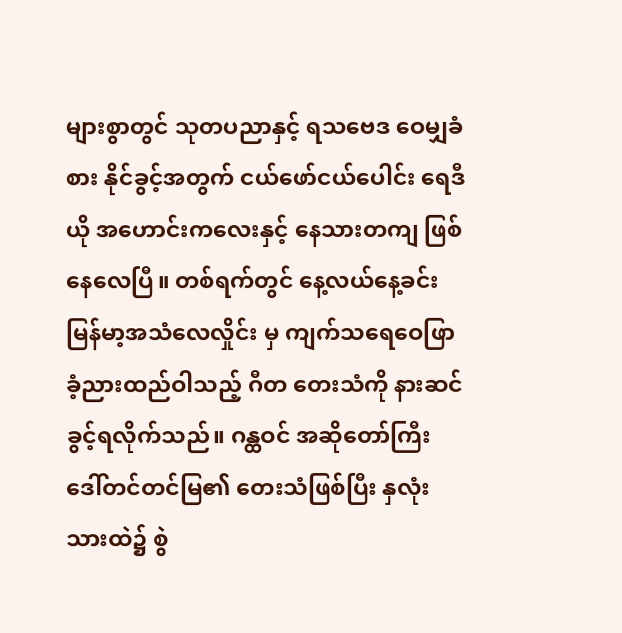များစွာတွင် သုတပညာနှင့် ရသဗေဒ ဝေမျှခံစား နိုင်ခွင့်အတွက် ငယ်ဖော်ငယ်ပေါင်း ရေဒီယို အဟောင်းကလေးနှင့် နေသားတကျ ဖြစ်နေလေပြီ။ တစ်ရက်တွင် နေ့လယ်နေ့ခင်း မြန်မာ့အသံလေလှိုင်း မှ ကျက်သရေဝေဖြာ ခံ့ညားထည်ဝါသည့် ဂီတ တေးသံကို နားဆင်ခွင့်ရလိုက်သည်။ ဂန္ထဝင် အဆိုတော်ကြီး ဒေါ်တင်တင်မြ၏ တေးသံဖြစ်ပြီး နှလုံးသားထဲ၌ စွဲ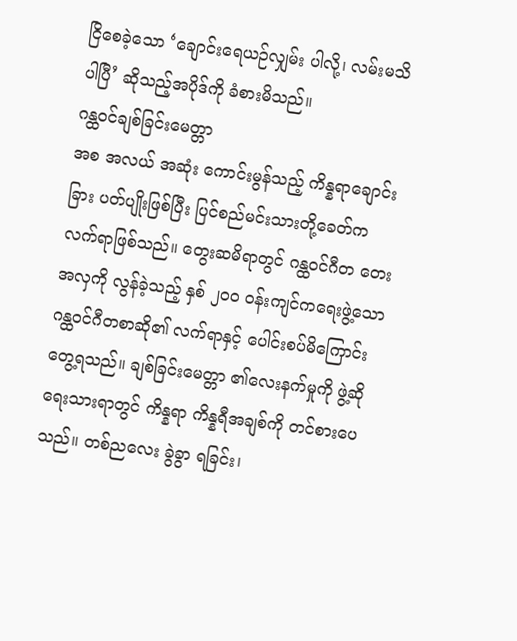ငြိစေခဲ့သော ‘ချောင်းရေယဉ်လျှမ်း ပါလို့၊ လမ်းမသိပါပြီ’ ဆိုသည့်အပိုဒ်ကို ခံစားမိသည်။
ဂန္ထဝင်ချစ်ခြင်းမေတ္တာ
အစ အလယ် အဆုံး ကောင်းမွန်သည့် ကိန္နရာချောင်းခြား ပတ်ပျိုးဖြစ်ပြီး ပြင်စည်မင်းသားတို့ခေတ်က လက်ရာဖြစ်သည်။ တွေးဆမိရာတွင် ဂန္ထဝင်ဂီတ တေးအလှကို လွန်ခဲ့သည့် နှစ် ၂၀၀ ဝန်းကျင်ကရေးဖွဲ့သော ဂန္ထဝင်ဂီတစာဆို၏ လက်ရာနှင့် ပေါင်းစပ်မိကြောင်းတွေ့ရသည်။ ချစ်ခြင်းမေတ္တာ ၏လေးနက်မှုကို ဖွဲ့ဆိုရေးသားရာတွင် ကိန္နရာ ကိန္နရီအချစ်ကို တင်စားပေသည်။ တစ်ညလေး ခွဲခွာ ရခြင်း၊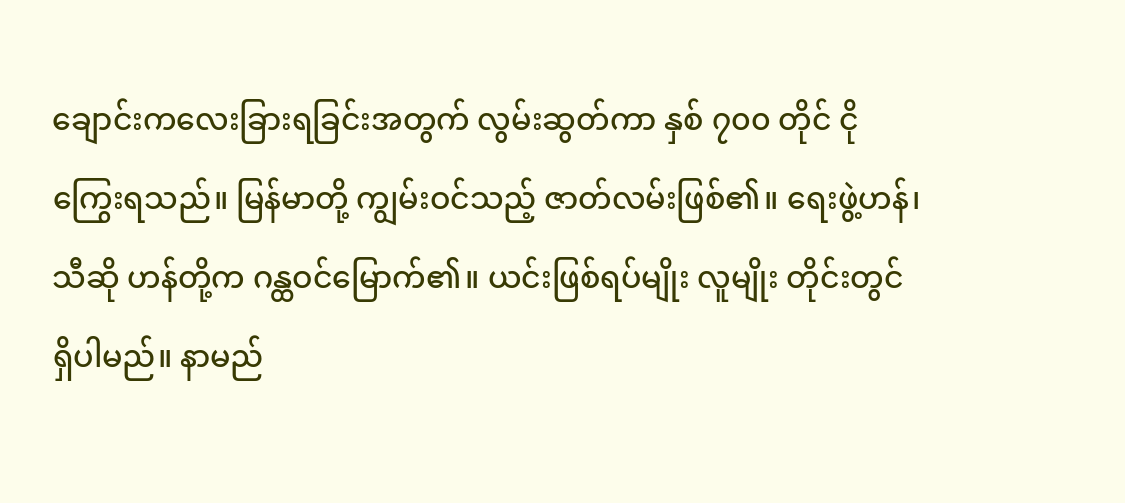ချောင်းကလေးခြားရခြင်းအတွက် လွမ်းဆွတ်ကာ နှစ် ၇၀၀ တိုင် ငိုကြွေးရသည်။ မြန်မာတို့ ကျွမ်းဝင်သည့် ဇာတ်လမ်းဖြစ်၏။ ရေးဖွဲ့ဟန်၊ သီဆို ဟန်တို့က ဂန္ထဝင်မြောက်၏။ ယင်းဖြစ်ရပ်မျိုး လူမျိုး တိုင်းတွင် ရှိပါမည်။ နာမည်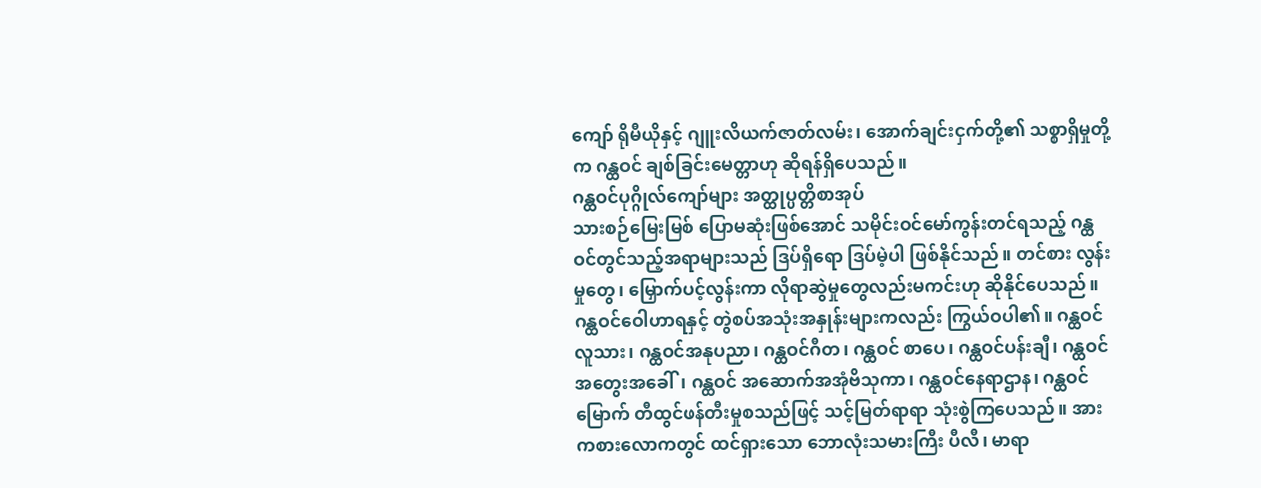ကျော် ရိုမီယိုနှင့် ဂျူးလိယက်ဇာတ်လမ်း၊ အောက်ချင်းငှက်တို့၏ သစ္စာရှိမှုတို့က ဂန္ထဝင် ချစ်ခြင်းမေတ္တာဟု ဆိုရန်ရှိပေသည်။
ဂန္ထဝင်ပုဂ္ဂိုလ်ကျော်များ အတ္ထုပ္ပတ္တိစာအုပ်
သားစဉ်မြေးမြစ် ပြောမဆုံးဖြစ်အောင် သမိုင်းဝင်မော်ကွန်းတင်ရသည့် ဂန္ထဝင်တွင်သည့်အရာများသည် ဒြပ်ရှိရော ဒြပ်မဲ့ပါ ဖြစ်နိုင်သည်။ တင်စား လွန်းမှုတွေ၊ မြှောက်ပင့်လွန်းကာ လိုရာဆွဲမှုတွေလည်းမကင်းဟု ဆိုနိုင်ပေသည်။ ဂန္ထဝင်ဝေါဟာရနှင့် တွဲစပ်အသုံးအနှုန်းများကလည်း ကြွယ်ဝပါ၏။ ဂန္ထဝင်လူသား၊ ဂန္ထဝင်အနုပညာ၊ ဂန္ထဝင်ဂီတ၊ ဂန္ထဝင် စာပေ၊ ဂန္ထဝင်ပန်းချီ၊ ဂန္ထဝင်အတွေးအခေါ်၊ ဂန္ထဝင် အဆောက်အအုံဗိသုကာ၊ ဂန္ထဝင်နေရာဌာန၊ ဂန္ထဝင် မြောက် တီထွင်ဖန်တီးမှုစသည်ဖြင့် သင့်မြတ်ရာရာ သုံးစွဲကြပေသည်။ အားကစားလောကတွင် ထင်ရှားသော ဘောလုံးသမားကြီး ပီလီ၊ မာရာ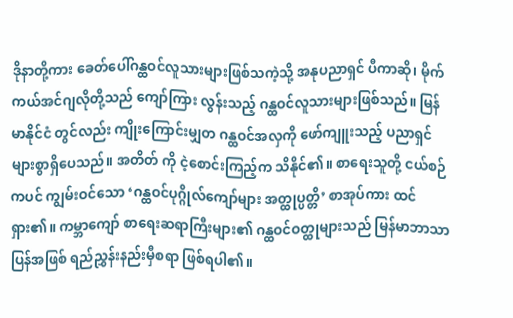ဒိုနာတို့ကား ခေတ်ပေါ်ဂန္ထဝင်လူသားများဖြစ်သကဲ့သို့ အနုပညာရှင် ပီကာဆို၊ မိုက်ကယ်အင်ဂျလိုတို့သည် ကျော်ကြား လွန်းသည့် ဂန္ထဝင်လူသားများဖြစ်သည်။ မြန်မာနိုင်ငံ တွင်လည်း ကျိုးကြောင်းမျှတ ဂန္ထဝင်အလှကို ဖော်ကျူးသည့် ပညာရှင်များစွာရှိပေသည်။ အတိတ် ကို ငဲ့စောင်းကြည့်က သိနိုင်၏။ စာရေးသူတို့ ငယ်စဉ် ကပင် ကျွမ်းဝင်သော ‘ဂန္ထဝင်ပုဂ္ဂိုလ်ကျော်များ အတ္ထုပ္ပတ္တိ’ စာအုပ်ကား ထင်ရှား၏။ ကမ္ဘာကျော် စာရေးဆရာကြီးများ၏ ဂန္ထဝင်ဝတ္ထုများသည် မြန်မာဘာသာပြန်အဖြစ် ရည်ညွှန်းနည်းမှီစရာ ဖြစ်ရပါ၏။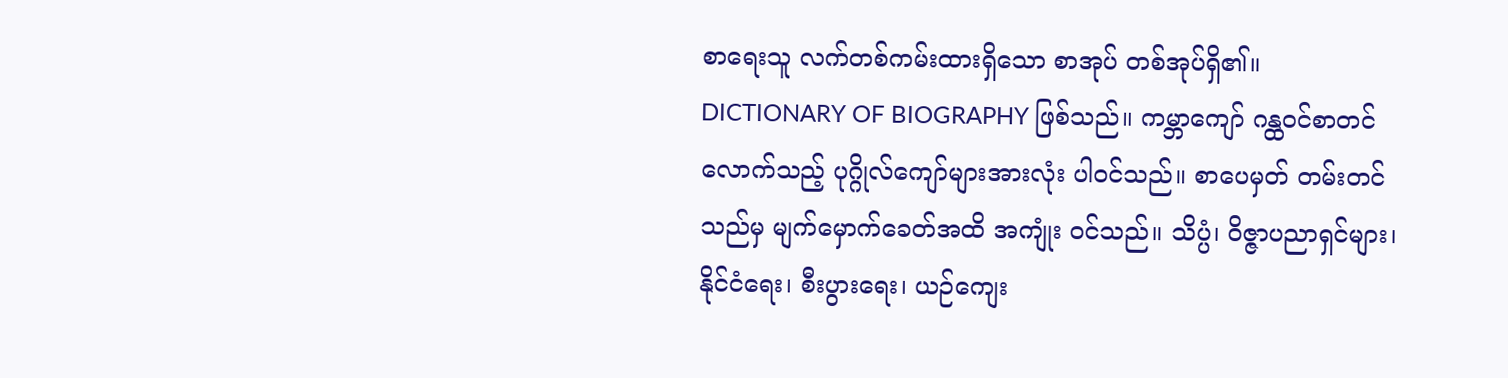စာရေးသူ လက်တစ်ကမ်းထားရှိသော စာအုပ် တစ်အုပ်ရှိ၏။ DICTIONARY OF BIOGRAPHY ဖြစ်သည်။ ကမ္ဘာကျော် ဂန္ထဝင်စာတင်လောက်သည့် ပုဂ္ဂိုလ်ကျော်များအားလုံး ပါဝင်သည်။ စာပေမှတ် တမ်းတင်သည်မှ မျက်မှောက်ခေတ်အထိ အကျုံး ဝင်သည်။ သိပ္ပံ၊ ဝိဇ္ဇာပညာရှင်များ၊ နိုင်ငံရေး၊ စီးပွားရေး၊ ယဉ်ကျေး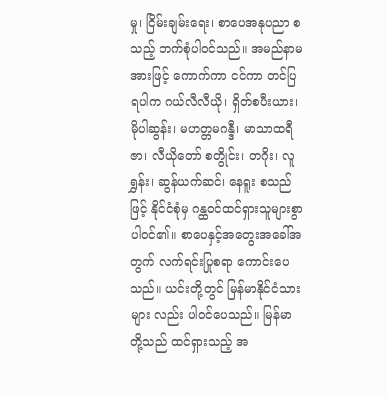မှု၊ ငြိမ်းချမ်းရေး၊ စာပေအနုပညာ စသည့် ဘက်စုံပါဝင်သည်။ အမည်နာမအားဖြင့် ကောက်ကာ ငင်ကာ တင်ပြရပါက ဂယ်လီလီယို၊ ရှိတ်စပီးယား၊ မိုပါဆွန်း၊ မဟတ္တမဂန္ဒီ၊ မာသာထရီဇာ၊ လီယိုတော် စတွိုင်း၊ တဂိုး၊ လူရွှန်း၊ ဆွန်ယက်ဆင်၊ နေရူး စသည် ဖြင့် နိုင်ငံစုံမှ ဂန္ထဝင်ထင်ရှားသူများစွာ ပါဝင်၏။ စာပေနှင့်အတွေးအခေါ်အတွက် လက်ရင်းပြုစရာ ကောင်းပေသည်။ ယင်းတို့တွင် မြန်မာနိုင်ငံသားများ လည်း ပါဝင်ပေသည်။ မြန်မာတို့သည် ထင်ရှားသည့် အ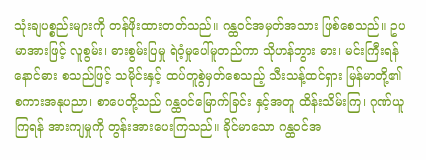သုံးချပစ္စည်းများကို တန်ဖိုးထားတတ်သည်။ ဂန္ထဝင်အမှတ်အသား ဖြစ်စေသည်။ ဥပမာအားဖြင့် လူစွမ်း၊ ဓားစွမ်းပြမှု ရဲဝံ့မှုပေါ်မူတည်ကာ သိုဟန်ဘွား ဓား၊ မင်းကြီးရန်နောင်ဓား စသည်ဖြင့် သမိုင်းနှင့် ထပ်တူစွဲမှတ်စေသည့် သီးသန့်ထင်ရှား မြန်မာတို့၏ စကားအနုပညာ၊ စာပေတို့သည် ဂန္ထဝင်မြောက်ခြင်း နှင့်အတူ ထိန်းသိမ်းကြ၊ ဂုဏ်ယူကြရန် အားကျမှုကို တွန်းအားပေးကြသည်။ ခိုင်မာသော ဂန္ထဝင်အ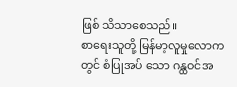ဖြစ် သိသာစေသည်။
စာရေးသူတို့ မြန်မာ့လူမှုလောကတွင် စံပြုအပ် သော ဂန္ထဝင်အ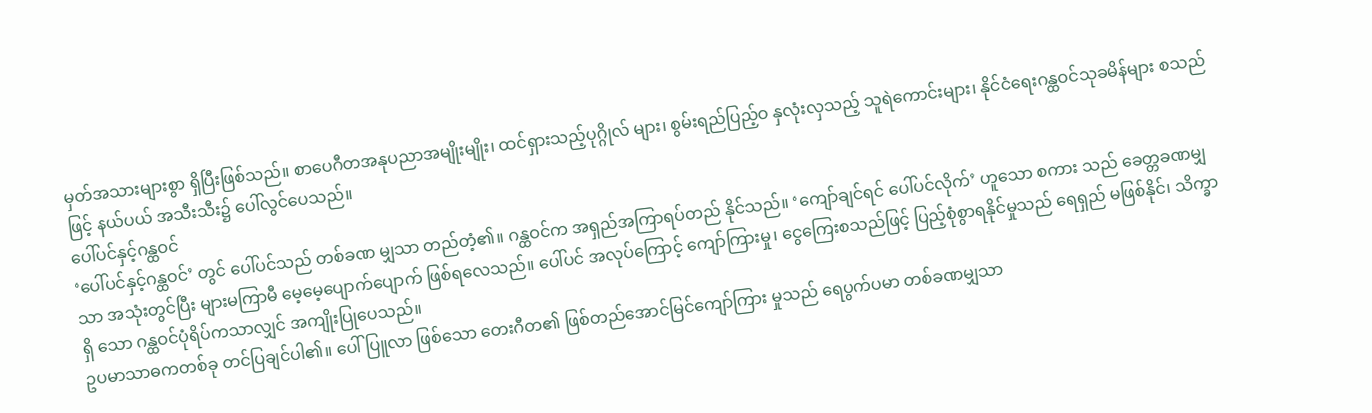မှတ်အသားများစွာ ရှိပြီးဖြစ်သည်။ စာပေဂီတအနုပညာအမျိုးမျိုး၊ ထင်ရှားသည့်ပုဂ္ဂိုလ် များ၊ စွမ်းရည်ပြည့်ဝ နှလုံးလှသည့် သူရဲကောင်းများ၊ နိုင်ငံရေးဂန္ထဝင်သုခမိန်များ စသည်ဖြင့် နယ်ပယ် အသီးသီး၌ ပေါ်လွင်ပေသည်။
ပေါ်ပင်နှင့်ဂန္ထဝင်
‘ပေါ်ပင်နှင့်ဂန္ထဝင်’ တွင် ပေါ်ပင်သည် တစ်ခဏ မျှသာ တည်တံ့၏။ ဂန္ထဝင်က အရှည်အကြာရပ်တည် နိုင်သည်။ ‘ကျော်ချင်ရင် ပေါ်ပင်လိုက်’ ဟူသော စကား သည် ခေတ္တခဏမျှသာ အသုံးတွင်ပြီး များမကြာမီ မေ့မေ့ပျောက်ပျောက် ဖြစ်ရလေသည်။ ပေါ်ပင် အလုပ်ကြောင့် ကျော်ကြားမှု၊ ငွေကြေးစသည်ဖြင့် ပြည့်စုံစွာရနိုင်မှုသည် ရေရှည် မဖြစ်နိုင်၊ သိက္ခာရှိ သော ဂန္ထဝင်ပုံရိပ်ကသာလျှင် အကျိုးပြုပေသည်။
ဥပမာသာဓကတစ်ခု တင်ပြချင်ပါ၏။ ပေါ်ပြူလာ ဖြစ်သော တေးဂီတ၏ ဖြစ်တည်အောင်မြင်ကျော်ကြား မှုသည် ရေပွက်ပမာ တစ်ခဏမျှသာ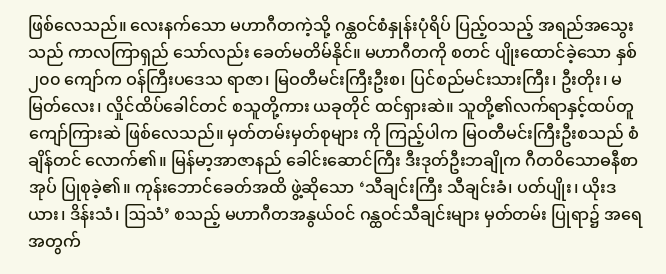ဖြစ်လေသည်။ လေးနက်သော မဟာဂီတကဲ့သို့ ဂန္ထဝင်စံနှုန်းပုံရိပ် ပြည့်ဝသည့် အရည်အသွေးသည် ကာလကြာရှည် သော်လည်း ခေတ်မတိမ်နိုင်။ မဟာဂီတကို စတင် ပျိုးထောင်ခဲ့သော နှစ် ၂၀၀ ကျော်က ဝန်ကြီးပဒေသ ရာဇာ၊ မြဝတီမင်းကြီးဦးစ၊ ပြင်စည်မင်းသားကြီး၊ ဦးတိုး၊ မမြတ်လေး၊ လှိုင်ထိပ်ခေါင်တင် စသူတို့ကား ယခုတိုင် ထင်ရှားဆဲ။ သူတို့၏လက်ရာနှင့်ထပ်တူ ကျော်ကြားဆဲ ဖြစ်လေသည်။ မှတ်တမ်းမှတ်စုများ ကို ကြည့်ပါက မြဝတီမင်းကြီးဦးစသည် စံချိန်တင် လောက်၏။ မြန်မာ့အာဇာနည် ခေါင်းဆောင်ကြီး ဒီးဒုတ်ဦးဘချိုက ဂီတဝိသောဓနီစာအုပ် ပြုစုခဲ့၏။ ကုန်းဘောင်ခေတ်အထိ ဖွဲ့ဆိုသော ‘သီချင်းကြီး သီချင်းခံ၊ ပတ်ပျိုး၊ ယိုးဒယား၊ ဒိန်းသံ၊ ဩသံ’ စသည့် မဟာဂီတအနွယ်ဝင် ဂန္ထဝင်သီချင်းများ မှတ်တမ်း ပြုရာ၌ အရေအတွက်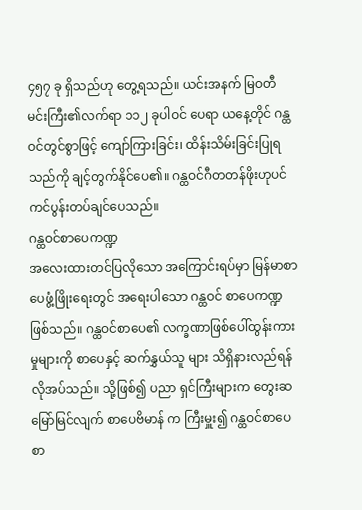၄၅၇ ခု ရှိသည်ဟု တွေ့ရသည်။ ယင်းအနက် မြဝတီမင်းကြီး၏လက်ရာ ၁၁၂ ခုပါဝင် ပေရာ ယနေ့တိုင် ဂန္ထဝင်တွင်စွာဖြင့် ကျော်ကြားခြင်း၊ ထိန်းသိမ်းခြင်းပြုရသည်ကို ချင့်တွက်နိုင်ပေ၏။ ဂန္ထဝင်ဂီတတန်ဖိုးဟုပင် ကင်ပွန်းတပ်ချင်ပေသည်။
ဂန္ထဝင်စာပေကဏ္ဍ
အလေးထားတင်ပြလိုသော အကြောင်းရပ်မှာ မြန်မာစာပေဖွံ့ဖြိုးရေးတွင် အရေးပါသော ဂန္ထဝင် စာပေကဏ္ဍ ဖြစ်သည်။ ဂန္ထဝင်စာပေ၏ လက္ခဏာဖြစ်ပေါ်ထွန်းကားမှုများကို စာပေနှင့် ဆက်နွှယ်သူ များ သိရှိနားလည်ရန် လိုအပ်သည်။ သို့ဖြစ်၍ ပညာ ရှင်ကြီးများက တွေးဆမြော်မြင်လျက် စာပေဗိမာန် က ကြီးမှူး၍ ဂန္ထဝင်စာပေ စာ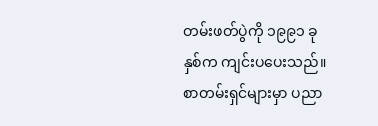တမ်းဖတ်ပွဲကို ၁၉၉၁ ခုနှစ်က ကျင်းပပေးသည်။ စာတမ်းရှင်များမှာ ပညာ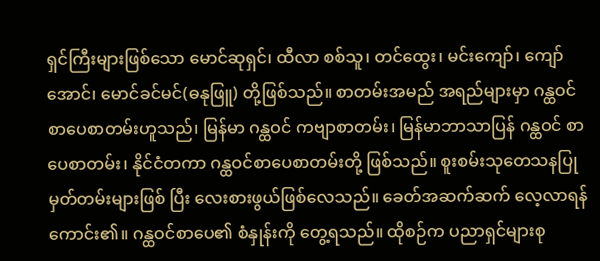ရှင်ကြီးများဖြစ်သော မောင်ဆုရှင်၊ ထီလာ စစ်သူ၊ တင်ထွေး၊ မင်းကျော်၊ ကျော်အောင်၊ မောင်ခင်မင်(ဓနုဖြူ) တို့ဖြစ်သည်။ စာတမ်းအမည် အရည်များမှာ ဂန္ထဝင်စာပေစာတမ်းဟူသည်၊ မြန်မာ ဂန္ထဝင် ကဗျာစာတမ်း၊ မြန်မာဘာသာပြန် ဂန္ထဝင် စာပေစာတမ်း၊ နိုင်ငံတကာ ဂန္ထဝင်စာပေစာတမ်းတို့ ဖြစ်သည်။ စူးစမ်းသုတေသနပြု မှတ်တမ်းများဖြစ် ပြီး လေးစားဖွယ်ဖြစ်လေသည်။ ခေတ်အဆက်ဆက် လေ့လာရန် ကောင်း၏။ ဂန္ထဝင်စာပေ၏ စံနှုန်းကို တွေ့ရသည်။ ထိုစဉ်က ပညာရှင်များစု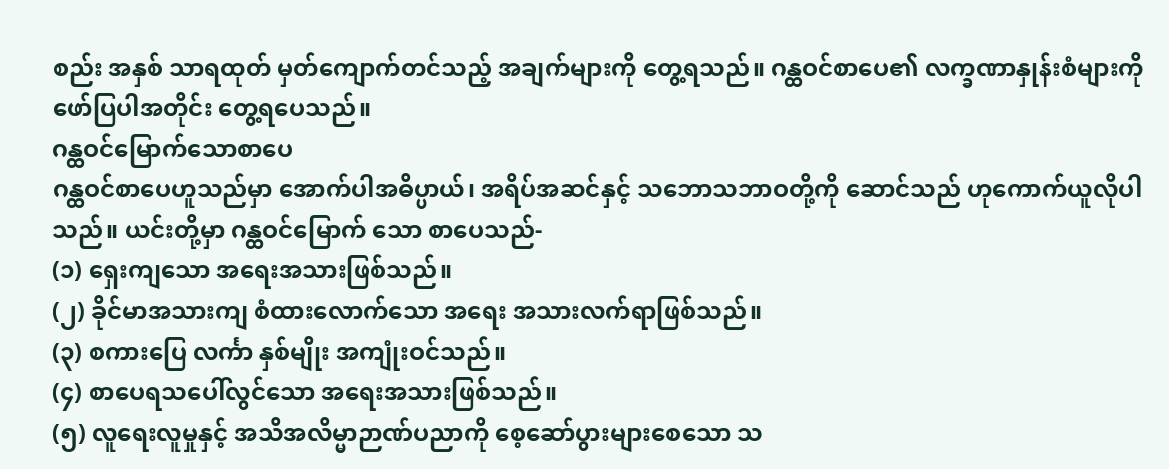စည်း အနှစ် သာရထုတ် မှတ်ကျောက်တင်သည့် အချက်များကို တွေ့ရသည်။ ဂန္ထဝင်စာပေ၏ လက္ခဏာနှုန်းစံများကို ဖော်ပြပါအတိုင်း တွေ့ရပေသည်။
ဂန္ထဝင်မြောက်သောစာပေ
ဂန္ထဝင်စာပေဟူသည်မှာ အောက်ပါအဓိပ္ပာယ်၊ အရိပ်အဆင်နှင့် သဘောသဘာဝတို့ကို ဆောင်သည် ဟုကောက်ယူလိုပါသည်။ ယင်းတို့မှာ ဂန္ထဝင်မြောက် သော စာပေသည်-
(၁) ရှေးကျသော အရေးအသားဖြစ်သည်။
(၂) ခိုင်မာအသားကျ စံထားလောက်သော အရေး အသားလက်ရာဖြစ်သည်။
(၃) စကားပြေ လင်္ကာ နှစ်မျိုး အကျုံးဝင်သည်။
(၄) စာပေရသပေါ်လွင်သော အရေးအသားဖြစ်သည်။
(၅) လူရေးလူမှုနှင့် အသိအလိမ္မာဉာဏ်ပညာကို စေ့ဆော်ပွားများစေသော သ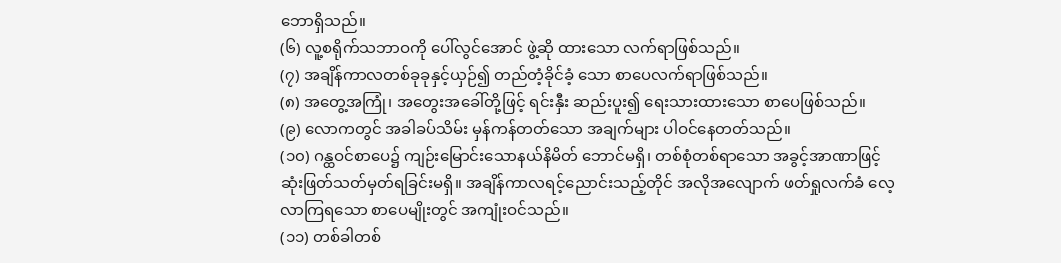ဘောရှိသည်။
(၆) လူ့စရိုက်သဘာဝကို ပေါ်လွင်အောင် ဖွဲ့ဆို ထားသော လက်ရာဖြစ်သည်။
(၇) အချိန်ကာလတစ်ခုခုနှင့်ယှဉ်၍ တည်တံ့ခိုင်ခံ့ သော စာပေလက်ရာဖြစ်သည်။
(၈) အတွေ့အကြုံ၊ အတွေးအခေါ်တို့ဖြင့် ရင်းနှီး ဆည်းပူး၍ ရေးသားထားသော စာပေဖြစ်သည်။
(၉) လောကတွင် အခါခပ်သိမ်း မှန်ကန်တတ်သော အချက်များ ပါဝင်နေတတ်သည်။
(၁၀) ဂန္ထဝင်စာပေ၌ ကျဉ်းမြောင်းသောနယ်နိမိတ် ဘောင်မရှိ၊ တစ်စုံတစ်ရာသော အခွင့်အာဏာဖြင့် ဆုံးဖြတ်သတ်မှတ်ရခြင်းမရှိ။ အချိန်ကာလရင့်ညောင်းသည့်တိုင် အလိုအလျောက် ဖတ်ရှုလက်ခံ လေ့လာကြရသော စာပေမျိုးတွင် အကျုံးဝင်သည်။
(၁၁) တစ်ခါတစ်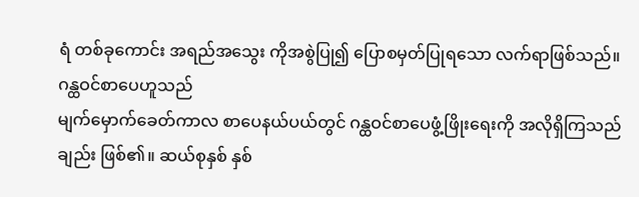ရံ တစ်ခုကောင်း အရည်အသွေး ကိုအစွဲပြု၍ ပြောစမှတ်ပြုရသော လက်ရာဖြစ်သည်။
ဂန္ထဝင်စာပေဟူသည်
မျက်မှောက်ခေတ်ကာလ စာပေနယ်ပယ်တွင် ဂန္ထဝင်စာပေဖွံ့ဖြိုးရေးကို အလိုရှိကြသည်ချည်း ဖြစ်၏။ ဆယ်စုနှစ် နှစ်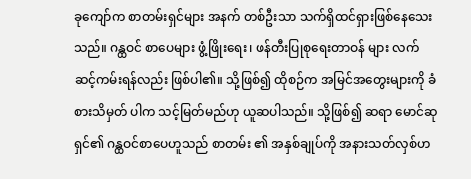ခုကျော်က စာတမ်းရှင်များ အနက် တစ်ဦးသာ သက်ရှိထင်ရှားဖြစ်နေသေးသည်။ ဂန္ထဝင် စာပေများ ဖွံ့ဖြိုးရေး၊ ဖန်တီးပြုစုရေးတာဝန် များ လက်ဆင့်ကမ်းရန်လည်း ဖြစ်ပါ၏။ သို့ဖြစ်၍ ထိုစဉ်က အမြင်အတွေးများကို ခံစားသိမှတ် ပါက သင့်မြတ်မည်ဟု ယူဆပါသည်။ သို့ဖြစ်၍ ဆရာ မောင်ဆုရှင်၏ ဂန္ထဝင်စာပေဟူသည် စာတမ်း ၏ အနှစ်ချုပ်ကို အနားသတ်လှစ်ဟ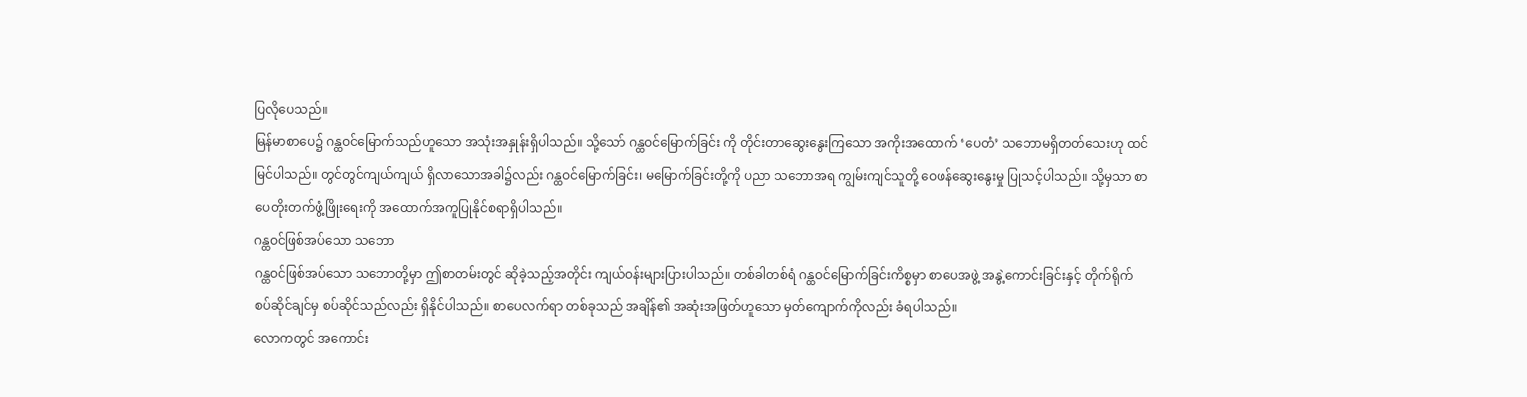ပြလိုပေသည်။
မြန်မာစာပေ၌ ဂန္ထဝင်မြောက်သည်ဟူသော အသုံးအနှုန်းရှိပါသည်။ သို့သော် ဂန္ထဝင်မြောက်ခြင်း ကို တိုင်းတာဆွေးနွေးကြသော အကိုးအထောက် ‘ပေတံ’ သဘောမရှိတတ်သေးဟု ထင်မြင်ပါသည်။ တွင်တွင်ကျယ်ကျယ် ရှိလာသောအခါ၌လည်း ဂန္ထဝင်မြောက်ခြင်း၊ မမြောက်ခြင်းတို့ကို ပညာ သဘောအရ ကျွမ်းကျင်သူတို့ ဝေဖန်ဆွေးနွေးမှု ပြုသင့်ပါသည်။ သို့မှသာ စာပေတိုးတက်ဖွံ့ဖြိုးရေးကို အထောက်အကူပြုနိုင်စရာရှိပါသည်။
ဂန္ထဝင်ဖြစ်အပ်သော သဘော
ဂန္ထဝင်ဖြစ်အပ်သော သဘောတို့မှာ ဤစာတမ်းတွင် ဆိုခဲ့သည့်အတိုင်း ကျယ်ဝန်းများပြားပါသည်။ တစ်ခါတစ်ရံ ဂန္ထဝင်မြောက်ခြင်းကိစ္စမှာ စာပေအဖွဲ့ အနွဲ့ကောင်းခြင်းနှင့် တိုက်ရိုက် စပ်ဆိုင်ချင်မှ စပ်ဆိုင်သည်လည်း ရှိနိုင်ပါသည်။ စာပေလက်ရာ တစ်ခုသည် အချိန်၏ အဆုံးအဖြတ်ဟူသော မှတ်ကျောက်ကိုလည်း ခံရပါသည်။
လောကတွင် အကောင်း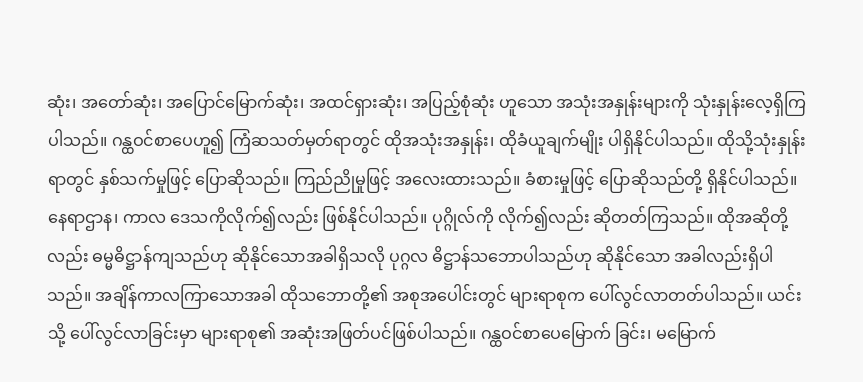ဆုံး၊ အတော်ဆုံး၊ အပြောင်မြောက်ဆုံး၊ အထင်ရှားဆုံး၊ အပြည့်စုံဆုံး ဟူသော အသုံးအနှုန်းများကို သုံးနှုန်းလေ့ရှိကြပါသည်။ ဂန္ထဝင်စာပေဟူ၍ ကြံဆသတ်မှတ်ရာတွင် ထိုအသုံးအနှုန်း၊ ထိုခံယူချက်မျိုး ပါရှိနိုင်ပါသည်။ ထိုသို့သုံးနှုန်းရာတွင် နှစ်သက်မှုဖြင့် ပြောဆိုသည်။ ကြည်ညိုမှုဖြင့် အလေးထားသည်။ ခံစားမှုဖြင့် ပြောဆိုသည်တို့ ရှိနိုင်ပါသည်။ နေရာဌာန၊ ကာလ ဒေသကိုလိုက်၍လည်း ဖြစ်နိုင်ပါသည်။ ပုဂ္ဂိုလ်ကို လိုက်၍လည်း ဆိုတတ်ကြသည်။ ထိုအဆိုတို့လည်း ဓမ္မဓိဋ္ဌာန်ကျသည်ဟု ဆိုနိုင်သောအခါရှိသလို ပုဂ္ဂလ ဓိဋ္ဌာန်သဘောပါသည်ဟု ဆိုနိုင်သော အခါလည်းရှိပါသည်။ အချိန်ကာလကြာသောအခါ ထိုသဘောတို့၏ အစုအပေါင်းတွင် များရာစုက ပေါ်လွင်လာတတ်ပါသည်။ ယင်းသို့ ပေါ်လွင်လာခြင်းမှာ များရာစု၏ အဆုံးအဖြတ်ပင်ဖြစ်ပါသည်။ ဂန္ထဝင်စာပေမြောက် ခြင်း၊ မမြောက်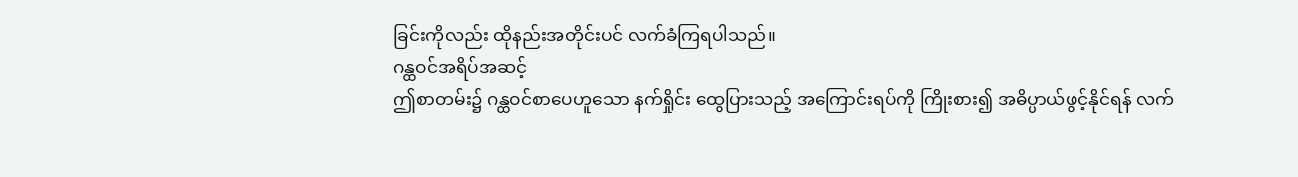ခြင်းကိုလည်း ထိုနည်းအတိုင်းပင် လက်ခံကြရပါသည်။
ဂန္ထဝင်အရိပ်အဆင့်
ဤစာတမ်း၌ ဂန္ထဝင်စာပေဟူသော နက်ရှိုင်း ထွေပြားသည့် အကြောင်းရပ်ကို ကြိုးစား၍ အဓိပ္ပာယ်ဖွင့်နိုင်ရန် လက်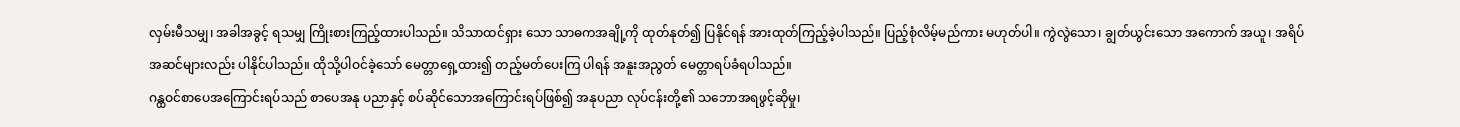လှမ်းမီသမျှ၊ အခါအခွင့် ရသမျှ ကြိုးစားကြည့်ထားပါသည်။ သိသာထင်ရှား သော သာဓကအချို့ကို ထုတ်နုတ်၍ ပြနိုင်ရန် အားထုတ်ကြည့်ခဲ့ပါသည်။ ပြည့်စုံလိမ့်မည်ကား မဟုတ်ပါ။ ကွဲလွဲသော၊ ချွတ်ယွင်းသော အကောက် အယူ၊ အရိပ်အဆင်များလည်း ပါနိုင်ပါသည်။ ထိုသို့ပါဝင်ခဲ့သော် မေတ္တာရှေ့ထား၍ တည့်မတ်ပေးကြ ပါရန် အနူးအညွတ် မေတ္တာရပ်ခံရပါသည်။
ဂန္ထဝင်စာပေအကြောင်းရပ်သည် စာပေအနု ပညာနှင့် စပ်ဆိုင်သောအကြောင်းရပ်ဖြစ်၍ အနုပညာ လုပ်ငန်းတို့၏ သဘောအရဖွင့်ဆိုမှု၊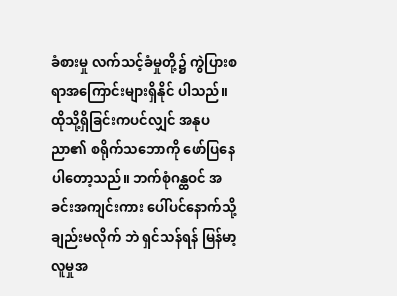ခံစားမှု လက်သင့်ခံမှုတို့၌ ကွဲပြားစရာအကြောင်းများရှိနိုင် ပါသည်။ ထိုသို့ရှိခြင်းကပင်လျှင် အနုပညာ၏ စရိုက်သဘောကို ဖော်ပြနေပါတော့သည်။ ဘက်စုံဂန္ထဝင် အခင်းအကျင်းကား ပေါ်ပင်နောက်သို့ ချည်းမလိုက် ဘဲ ရှင်သန်ရန် မြန်မာ့လူမှုအ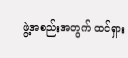ဖွဲ့အစည်းအတွက် ထင်ရှား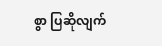စွာ ပြဆိုလျက်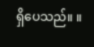ရှိပေသည်။ ။